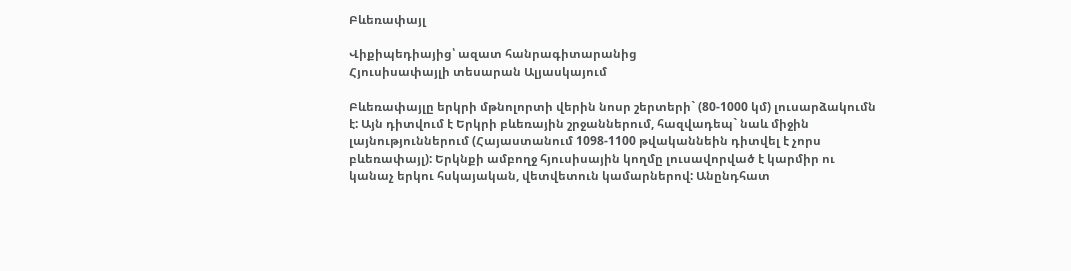Բևեռափայլ

Վիքիպեդիայից՝ ազատ հանրագիտարանից
Հյուսիսափայլի տեսարան Ալյասկայում

Բևեռափայլը երկրի մթնոլորտի վերին նոսր շերտերի` (80-1000 կմ) լուսարձակումն է: Այն դիտվում է Երկրի բևեռային շրջաններում, հազվադեպ` նաև միջին լայնություններում (Հայաստանում 1098-1100 թվականնեին դիտվել է չորս բևեռափայլ): Երկնքի ամբողջ հյուսիսային կողմը լուսավորված է կարմիր ու կանաչ երկու հսկայական, վետվետուն կամարներով: Անընդհատ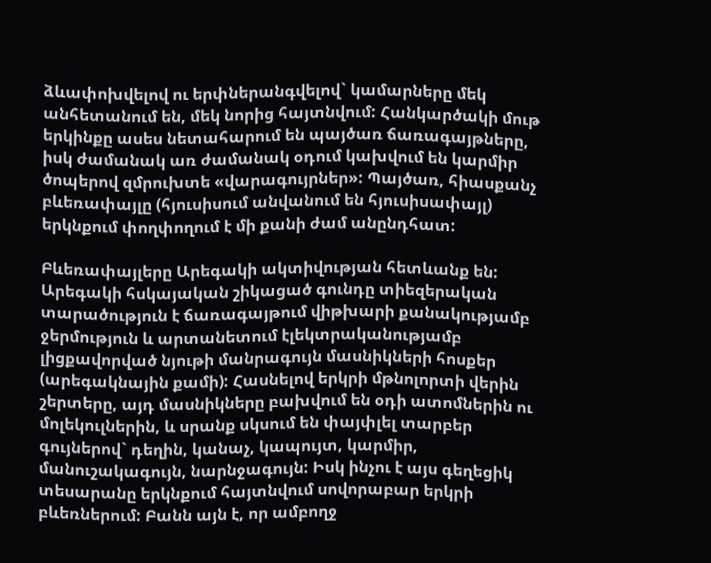ձևափոխվելով ու երփներանգվելով` կամարները մեկ անհետանում են, մեկ նորից հայտնվում: Հանկարծակի մութ երկինքը ասես նետահարում են պայծառ ճառագայթները, իսկ ժամանակ առ ժամանակ օդում կախվում են կարմիր ծոպերով զմրուխտե «վարագույրներ»: Պայծառ, հիասքանչ բևեռափայլը (հյուսիսում անվանում են հյուսիսափայլ) երկնքում փողփողում է մի քանի ժամ անընդհատ:

Բևեռափայլերը Արեգակի ակտիվության հետևանք են: Արեգակի հսկայական շիկացած գունդը տիեզերական տարածություն է ճառագայթում վիթխարի քանակությամբ ջերմություն և արտանետում էլեկտրականությամբ լիցքավորված նյութի մանրագույն մասնիկների հոսքեր (արեգակնային քամի): Հասնելով երկրի մթնոլորտի վերին շերտերը, այդ մասնիկները բախվում են օդի ատոմներին ու մոլեկուլներին, և սրանք սկսում են փայփլել տարբեր գույներով` դեղին, կանաչ, կապույտ, կարմիր, մանուշակագույն, նարնջագույն: Իսկ ինչու է այս գեղեցիկ տեսարանը երկնքում հայտնվում սովորաբար երկրի բևեռներում: Բանն այն է, որ ամբողջ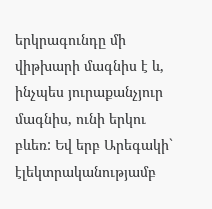երկրագունդը մի վիթխարի մագնիս է և, ինչպես յուրաքանչյուր մագնիս, ունի երկու բևեռ: Եվ երբ Արեգակի` էլեկտրականությամբ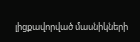լիցքավորված մասնիկների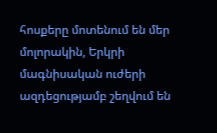հոսքերը մոտենում են մեր մոլորակին, Երկրի մագնիսական ուժերի ազդեցությամբ շեղվում են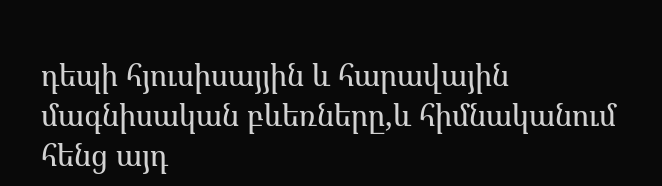դեպի հյուսիսայյին և հարավային մագնիսական բևեռները,և հիմնականում հենց այդ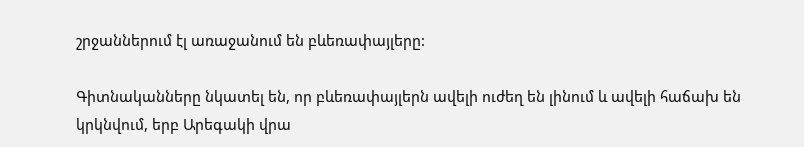շրջաններում էլ առաջանում են բևեռափայլերը:

Գիտնականները նկատել են, որ բևեռափայլերն ավելի ուժեղ են լինում և ավելի հաճախ են կրկնվում, երբ Արեգակի վրա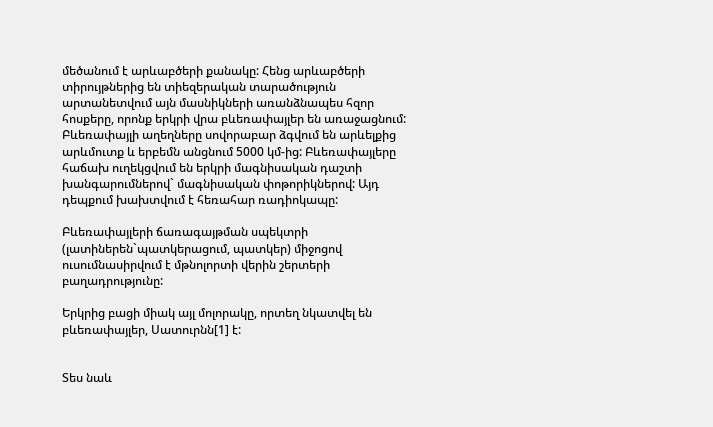մեծանում է արևաբծերի քանակը: Հենց արևաբծերի տիրույթներից են տիեզերական տարածություն արտանետվում այն մասնիկների առանձնապես հզոր հոսքերը, որոնք երկրի վրա բևեռափայլեր են առաջացնում: Բևեռափայլի աղեղները սովորաբար ձգվում են արևելքից արևմուտք և երբեմն անցնում 5000 կմ-ից: Բևեռափայլերը հաճախ ուղեկցվում են երկրի մագնիսական դաշտի խանգարումներով` մագնիսական փոթորիկներով: Այդ դեպքում խախտվում է հեռահար ռադիոկապը:

Բևեռափայլերի ճառագայթման սպեկտրի (լատիներեն`պատկերացում, պատկեր) միջոցով ուսումնասիրվում է մթնոլորտի վերին շերտերի բաղադրությունը:

Երկրից բացի միակ այլ մոլորակը, որտեղ նկատվել են բևեռափայլեր, Սատուրնն[1] է:


Տես նաև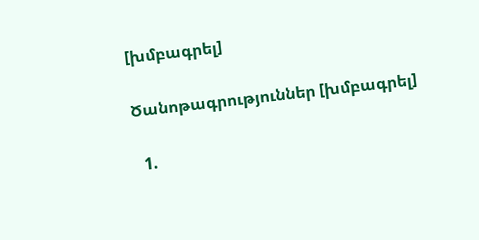[խմբագրել]

Ծանոթագրություններ [խմբագրել]

  1.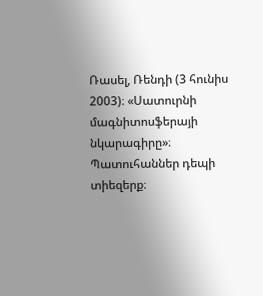Ռասել, Ռենդի (3 հունիս 2003)։ «Սատուրնի մագնիտոսֆերայի նկարագիրը»։ Պատուհաններ դեպի տիեզերք։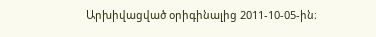Արխիվացված օրիգինալից 2011-10-05-ին։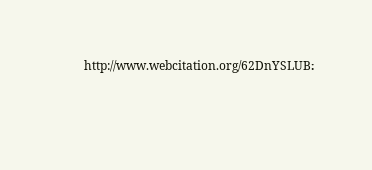http://www.webcitation.org/62DnYSLUB։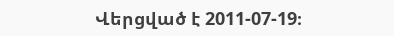Վերցված է 2011-07-19։